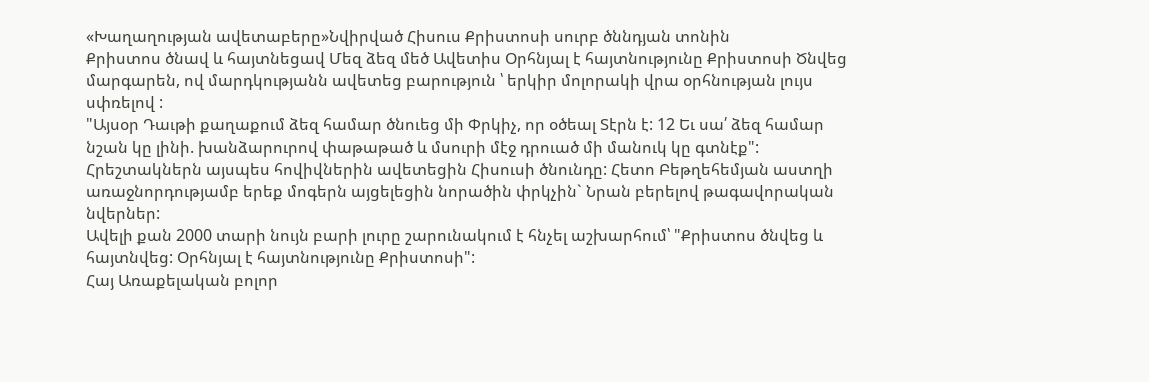«Խաղաղության ավետաբերը»Նվիրված Հիսուս Քրիստոսի սուրբ ծննդյան տոնին
Քրիստոս ծնավ և հայտնեցավ Մեզ ձեզ մեծ Ավետիս Օրհնյալ է հայտնությունը Քրիստոսի Ծնվեց մարգարեն, ով մարդկությանն ավետեց բարություն ՝ երկիր մոլորակի վրա օրհնության լույս սփռելով :
"Այսօր Դաւթի քաղաքում ձեզ համար ծնուեց մի Փրկիչ, որ օծեալ Տէրն է: 12 Եւ սա՛ ձեզ համար նշան կը լինի. խանձարուրով փաթաթած և մսուրի մէջ դրուած մի մանուկ կը գտնէք": Հրեշտակներն այսպես հովիվներին ավետեցին Հիսուսի ծնունդը: Հետո Բեթղեհեմյան աստղի առաջնորդությամբ երեք մոգերն այցելեցին նորածին փրկչին` Նրան բերելով թագավորական նվերներ:
Ավելի քան 2000 տարի նույն բարի լուրը շարունակում է հնչել աշխարհում՝ "Քրիստոս ծնվեց և հայտնվեց: Օրհնյալ է հայտնությունը Քրիստոսի":
Հայ Առաքելական բոլոր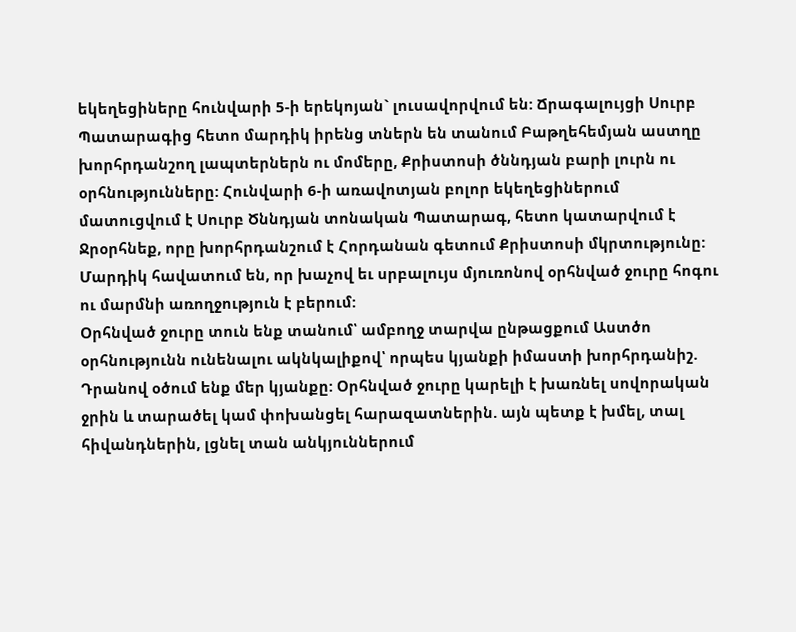եկեղեցիները հունվարի 5-ի երեկոյան` լուսավորվում են: Ճրագալույցի Սուրբ Պատարագից հետո մարդիկ իրենց տներն են տանում Բաթղեհեմյան աստղը խորհրդանշող լապտերներն ու մոմերը, Քրիստոսի ծննդյան բարի լուրն ու օրհնությունները: Հունվարի 6-ի առավոտյան բոլոր եկեղեցիներում մատուցվում է Սուրբ Ծննդյան տոնական Պատարագ, հետո կատարվում է Ջրօրհնեք, որը խորհրդանշում է Հորդանան գետում Քրիստոսի մկրտությունը: Մարդիկ հավատում են, որ խաչով եւ սրբալույս մյուռոնով օրհնված ջուրը հոգու ու մարմնի առողջություն է բերում:
Օրհնված ջուրը տուն ենք տանում՝ ամբողջ տարվա ընթացքում Աստծո օրհնությունն ունենալու ակնկալիքով՝ որպես կյանքի իմաստի խորհրդանիշ. Դրանով օծում ենք մեր կյանքը: Օրհնված ջուրը կարելի է խառնել սովորական ջրին և տարածել կամ փոխանցել հարազատներին. այն պետք է խմել, տալ հիվանդներին, լցնել տան անկյուններում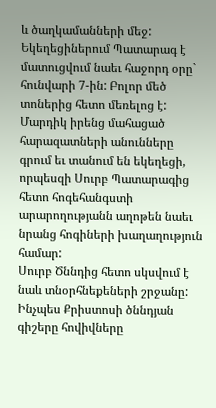և ծաղկամանների մեջ:
Եկեղեցիներում Պատարագ է մատուցվում նաեւ հաջորդ օրը` հունվարի 7-ին: Բոլոր մեծ տոներից հետո մեռելոց է: Մարդիկ իրենց մահացած հարազատների անունները գրում եւ տանում են եկեղեցի, որպեսզի Սուրբ Պատարագից հետո հոգեհանգստի արարողությանն աղոթեն նաեւ նրանց հոգիների խաղաղություն համար:
Սուրբ Ծննդից հետո սկսվում է նաև տնօրհնեքեների շրջանը: Ինչպես Քրիստոսի ծննդյան գիշերը հովիվները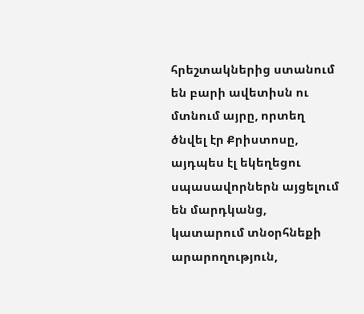հրեշտակներից ստանում են բարի ավետիսն ու մտնում այրը, որտեղ ծնվել էր Քրիստոսը, այդպես էլ եկեղեցու սպասավորներն այցելում են մարդկանց, կատարում տնօրհնեքի արարողություն,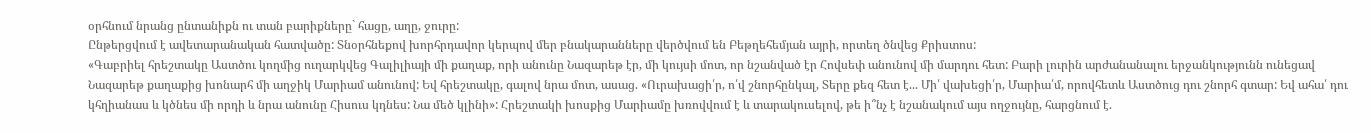օրհնում նրանց ընտանիքն ու տան բարիքները` հացը, աղը, ջուրը:
Ընթերցվում է ավետարանական հատվածը: Տնօրհնեքով խորհրդավոր կերպով մեր բնակարանները վերծվում են Բեթղեհեմյան այրի, որտեղ ծնվեց Քրիստոս:
«Գաբրիել հրեշտակը Աստծու կողմից ուղարկվեց Գալիլիայի մի քաղաք, որի անունը Նազարեթ էր, մի կույսի մոտ, որ նշանված էր Հովսեփ անունով մի մարդու հետ: Բարի լուրին արժանանալու երջանկությունն ունեցավ Նազարեթ քաղաքից խոնարհ մի աղջիկ Մարիամ անունով: Եվ հրեշտակը, գալով նրա մոտ, ասաց. «Ուրախացի՛ր, ո՛վ շնորհընկալ, Տերը քեզ հետ է... Մի՛ վախեցի՛ր, Մարիա՛մ, որովհետև Աստծուց դու շնորհ գտար: Եվ ահա՛ դու կհղիանաս և կծնես մի որդի և նրա անունը Հիսուս կդնես: Նա մեծ կլինի»: Հրեշտակի խոսքից Մարիամը խռովվում է և տարակուսելով, թե ի՞նչ է նշանակում այս ողջույնը, հարցնում է.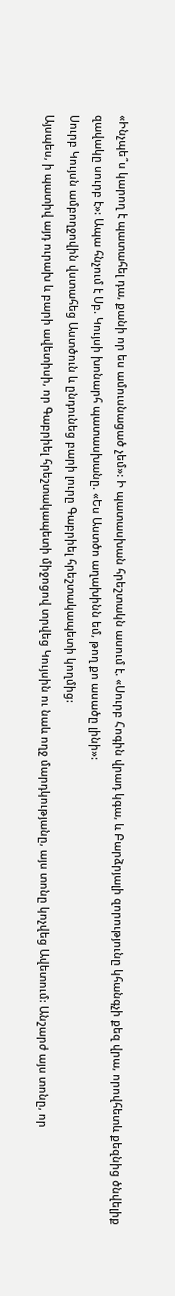«Ինչպե՞ս կարող է պատահել դա, քանի որ ես ամուսնացած չեմ»: Ի պատասխան հրեշտակն ասում է. «Սուրբ Հոգին վրադ կգա, և Բարձրյալի զորությունը կհանգչի քեզ վրա, որովհետև քեզնից ծնվելիք զավակը սուրբ է»: Ապա հնչում է Սբ. Կույսի խոնարհ պատասխանը. «Ես Աստծո աղախինն եմ, թող քո ասածը լինի»:
Սուրբ Կույսն ամբողջովին վստահեց Աստծուն և ընդունեց բարի լուրը Գաբրիել հրեշտակապետի կողմից:
Այսպես, ի պատիվ այդ ուրախ և բարի ավետիսի, որ Գաբրիել հրեշտակապետի միջոցով տրվեց Կույսին ու նաև ողջ մարդկությանը, այս տոնը կոչվեց Ավետում: Անշարժ այս տոնը, որ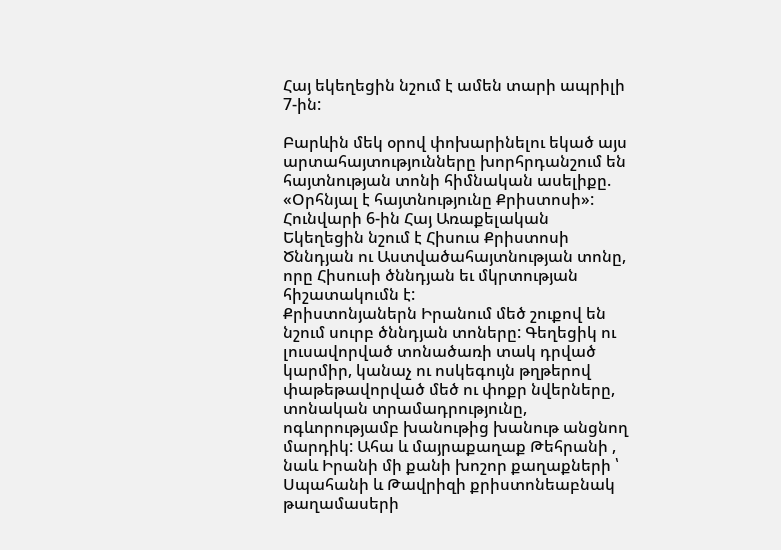Հայ եկեղեցին նշում է ամեն տարի ապրիլի 7-ին:

Բարևին մեկ օրով փոխարինելու եկած այս արտահայտությունները խորհրդանշում են հայտնության տոնի հիմնական ասելիքը. «Օրհնյալ է հայտնությունը Քրիստոսի»:
Հունվարի 6-ին Հայ Առաքելական Եկեղեցին նշում է Հիսուս Քրիստոսի Ծննդյան ու Աստվածահայտնության տոնը, որը Հիսուսի ծննդյան եւ մկրտության հիշատակումն է:
Քրիստոնյաներն Իրանում մեծ շուքով են նշում սուրբ ծննդյան տոները: Գեղեցիկ ու լուսավորված տոնածառի տակ դրված կարմիր, կանաչ ու ոսկեգույն թղթերով փաթեթավորված մեծ ու փոքր նվերները, տոնական տրամադրությունը, ոգևորությամբ խանութից խանութ անցնող մարդիկ: Ահա և մայրաքաղաք Թեհրանի , նաև Իրանի մի քանի խոշոր քաղաքների ՝ Սպահանի և Թավրիզի քրիստոնեաբնակ թաղամասերի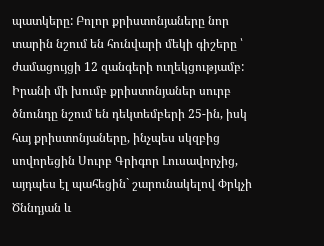պատկերը: Բոլոր քրիստոնյաները նոր տարին նշում են հունվարի մեկի գիշերը ՝ ժամացույցի 12 զանգերի ուղեկցությամբ: Իրանի մի խումբ քրիստոնյաներ սուրբ ծնունդը նշում են դեկտեմբերի 25-ին, իսկ հայ քրիստոնյաները, ինչպես սկզբից սովորեցին Սուրբ Գրիգոր Լուսավորչից, այդպես էլ պահեցին` շարունակելով Փրկչի Ծննդյան և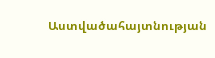Աստվածահայտնության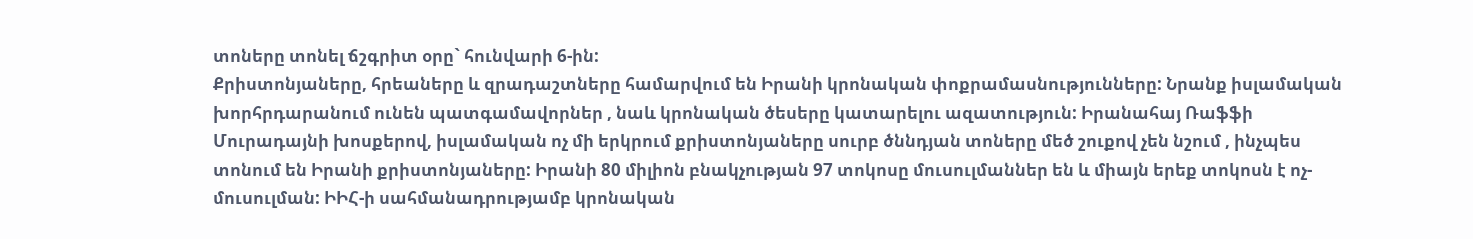տոները տոնել ճշգրիտ օրը` հունվարի 6-ին:
Քրիստոնյաները, հրեաները և զրադաշտները համարվում են Իրանի կրոնական փոքրամասնությունները: Նրանք իսլամական խորհրդարանում ունեն պատգամավորներ , նաև կրոնական ծեսերը կատարելու ազատություն: Իրանահայ Ռաֆֆի Մուրադայնի խոսքերով, իսլամական ոչ մի երկրում քրիստոնյաները սուրբ ծննդյան տոները մեծ շուքով չեն նշում , ինչպես տոնում են Իրանի քրիստոնյաները: Իրանի 80 միլիոն բնակչության 97 տոկոսը մուսուլմաններ են և միայն երեք տոկոսն է ոչ-մուսուլման: ԻԻՀ-ի սահմանադրությամբ կրոնական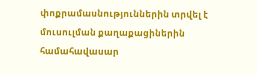փոքրամասնություններին տրվել է մուսուլման քաղաքացիներին համահավասար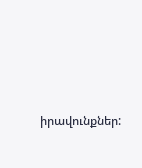իրավունքներ: